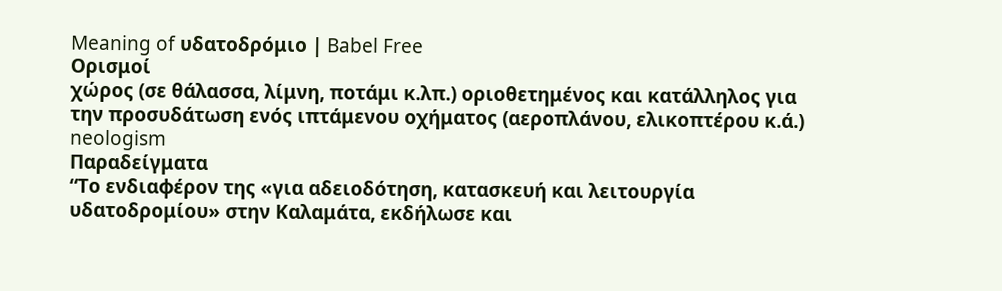Meaning of υδατοδρόμιο | Babel Free
Ορισμοί
χώρος (σε θάλασσα, λίμνη, ποτάμι κ.λπ.) οριοθετημένος και κατάλληλος για την προσυδάτωση ενός ιπτάμενου οχήματος (αεροπλάνου, ελικοπτέρου κ.ά.)
neologism
Παραδείγματα
“Το ενδιαφέρον της «για αδειοδότηση, κατασκευή και λειτουργία υδατοδρομίου» στην Καλαμάτα, εκδήλωσε και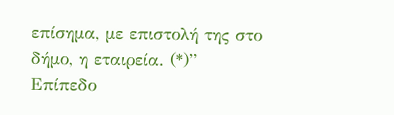επίσημα, με επιστολή της στο δήμο, η εταιρεία. (*)”
Επίπεδο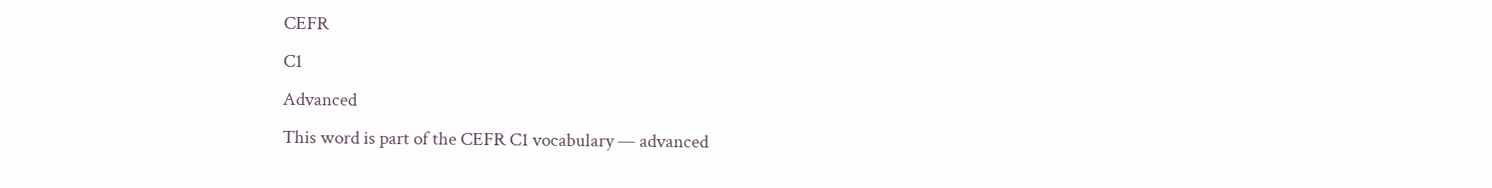CEFR
C1
Advanced
This word is part of the CEFR C1 vocabulary — advanced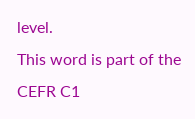level.
This word is part of the CEFR C1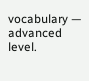vocabulary — advanced level.